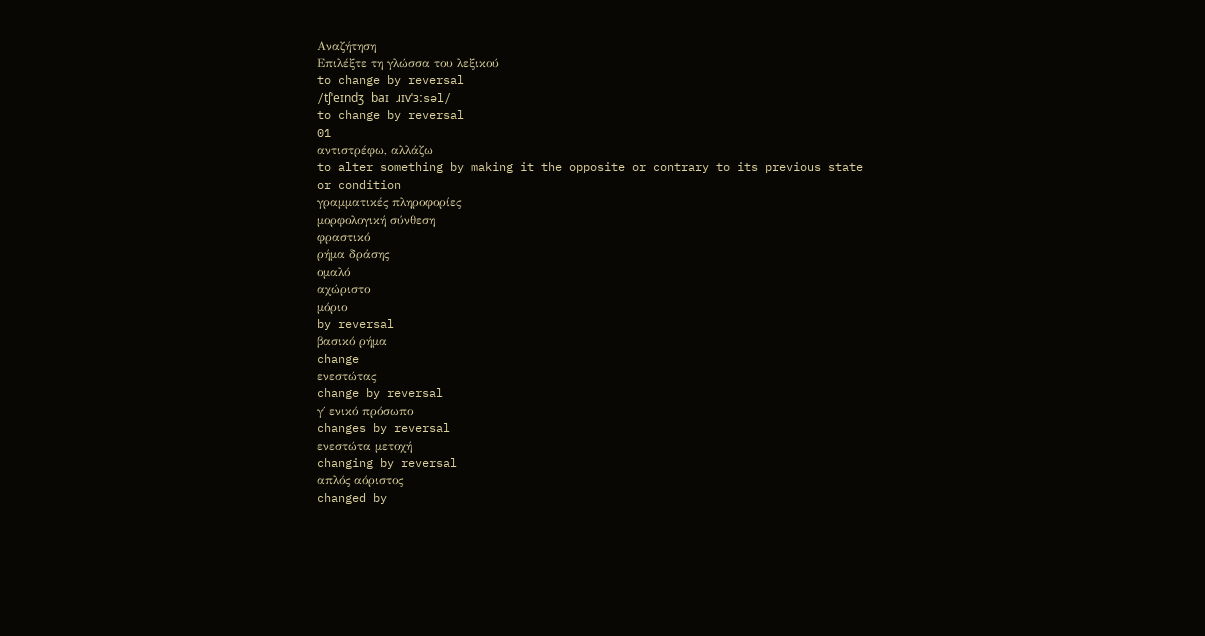Αναζήτηση
Επιλέξτε τη γλώσσα του λεξικού
to change by reversal
/tʃˈeɪndʒ baɪ ɹɪvˈɜːsəl/
to change by reversal
01
αντιστρέφω, αλλάζω
to alter something by making it the opposite or contrary to its previous state or condition
γραμματικές πληροφορίες
μορφολογική σύνθεση
φραστικό
ρήμα δράσης
ομαλό
αχώριστο
μόριο
by reversal
βασικό ρήμα
change
ενεστώτας
change by reversal
γ΄ ενικό πρόσωπο
changes by reversal
ενεστώτα μετοχή
changing by reversal
απλός αόριστος
changed by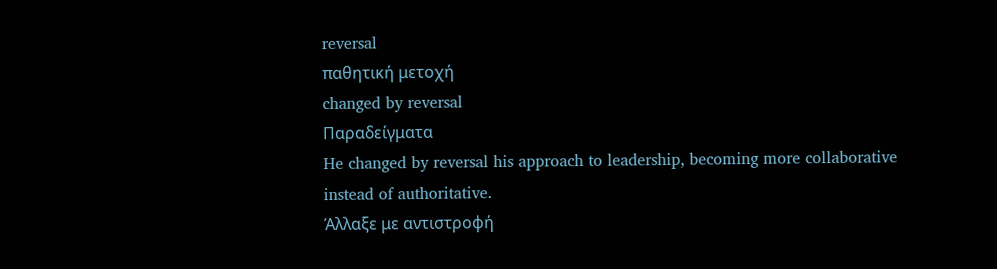reversal
παθητική μετοχή
changed by reversal
Παραδείγματα
He changed by reversal his approach to leadership, becoming more collaborative instead of authoritative.
Άλλαξε με αντιστροφή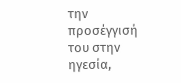την προσέγγισή του στην ηγεσία,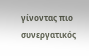γίνοντας πιο συνεργατικός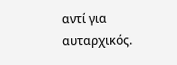αντί για αυταρχικός.